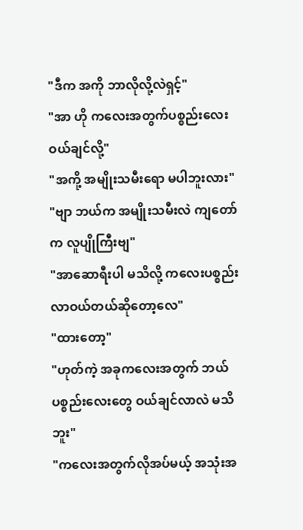"ဒီက အကို ဘာလိုလို့လဲရှင့်"
"အာ ဟို ကလေးအတွက်ပစ္စည်းလေးဝယ်ချင်လို့"
"အကို့ အမျိုးသမီးရော မပါဘူးလား"
"ဗျာ ဘယ်က အမျိုးသမီးလဲ ကျတော်က လူပျိုကြီးဗျ"
"အာဆောရီးပါ မသိလို့ ကလေးပစ္စည်းလာဝယ်တယ်ဆိုတော့လေ"
"ထားတော့"
"ဟုတ်ကဲ့ အခုကလေးအတွက် ဘယ်ပစ္စည်းလေးတွေ ဝယ်ချင်လာလဲ မသိဘူး"
"ကလေးအတွက်လိုအပ်မယ့် အသုံးအ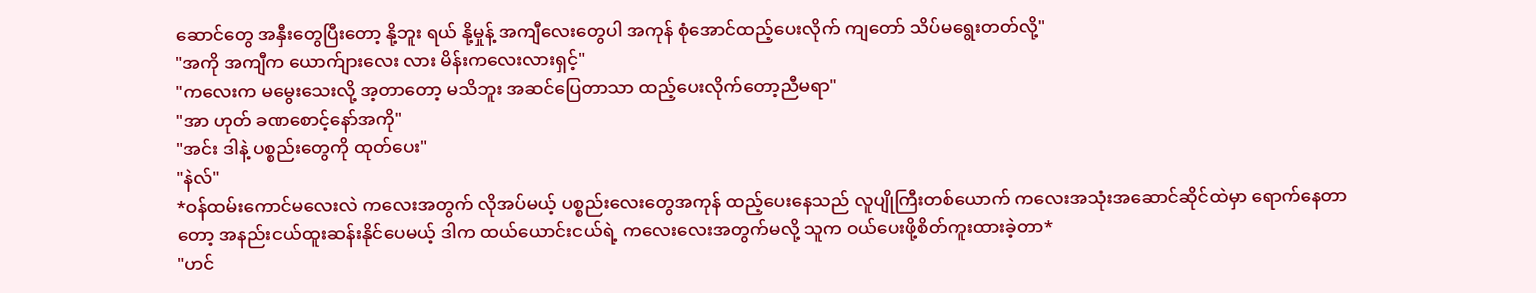ဆောင်တွေ အနှီးတွေပြီးတော့ နို့ဘူး ရယ် နို့မှုန့် အကျီလေးတွေပါ အကုန် စုံအောင်ထည့်ပေးလိုက် ကျတော် သိပ်မရွေးတတ်လို့"
"အကို အကျီက ယောက်ျားလေး လား မိန်းကလေးလားရှင့်"
"ကလေးက မမွေးသေးလို့ အ့တာတော့ မသိဘူး အဆင်ပြေတာသာ ထည့်ပေးလိုက်တော့ညီမရာ"
"အာ ဟုတ် ခဏစောင့်နော်အကို"
"အင်း ဒါနဲ့ ပစ္စည်းတွေကို ထုတ်ပေး"
"နဲလ်"
*ဝန်ထမ်းကောင်မလေးလဲ ကလေးအတွက် လိုအပ်မယ့် ပစ္စည်းလေးတွေအကုန် ထည့်ပေးနေသည် လူပျိုကြီးတစ်ယောက် ကလေးအသုံးအဆောင်ဆိုင်ထဲမှာ ရောက်နေတာတော့ အနည်းငယ်ထူးဆန်းနိုင်ပေမယ့် ဒါက ထယ်ယောင်းငယ်ရဲ့ ကလေးလေးအတွက်မလို့ သူက ဝယ်ပေးဖို့စိတ်ကူးထားခဲ့တာ*
"ဟင်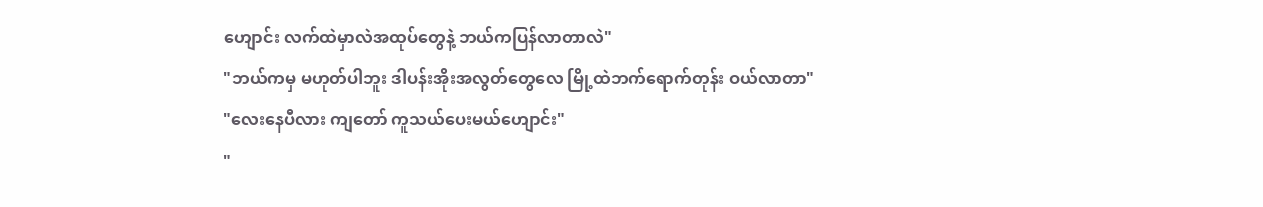ဟျောင်း လက်ထဲမှာလဲအထုပ်တွေနဲ့ ဘယ်ကပြန်လာတာလဲ"
"ဘယ်ကမှ မဟုတ်ပါဘူး ဒါပန်းအိုးအလွတ်တွေလေ မြို့ထဲဘက်ရောက်တုန်း ဝယ်လာတာ"
"လေးနေပီလား ကျတော် ကူသယ်ပေးမယ်ဟျောင်း"
"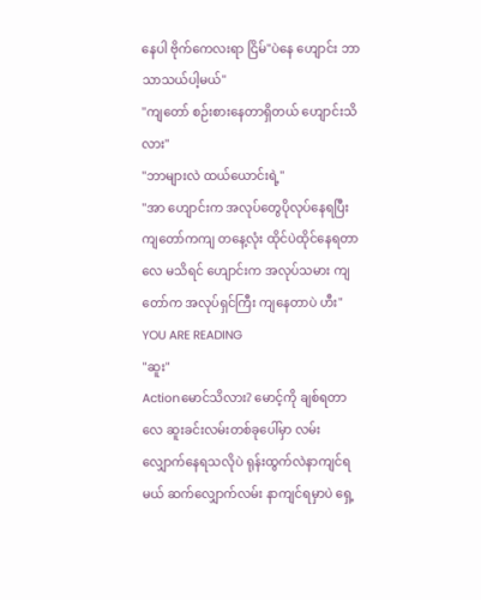နေပါ ဗိုက်ကေလးရာ ငြိမ်"ပဲနေ ဟျောင်း ဘာသာသယ်ပါ့မယ်"
"ကျတော် စဉ်းစားနေတာရှိတယ် ဟျောင်းသိလား"
"ဘာများလဲ ထယ်ယောင်းရဲ့"
"အာ ဟျောင်းက အလုပ်တွေပိုလုပ်နေရပြီး ကျတော်ကကျ တနေ့လုံး ထိုင်ပဲထိုင်နေရတာလေ မသိရင် ဟျောင်းက အလုပ်သမား ကျတော်က အလုပ်ရှင်ကြီး ကျနေတာပဲ ဟီး"
YOU ARE READING
"ဆူး"
Actionမောင်သိလား? မောင့်ကို ချစ်ရတာလေ ဆူးခင်းလမ်းတစ်ခုပေါ်မှာ လမ်းလျှောက်နေရသလိုပဲ ရုန်းထွက်လဲနာကျင်ရမယ် ဆက်လျှောက်လမ်း နာကျင်ရမှာပဲ ရှေ့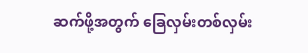ဆက်ဖို့အတွက် ခြေလှမ်းတစ်လှမ်း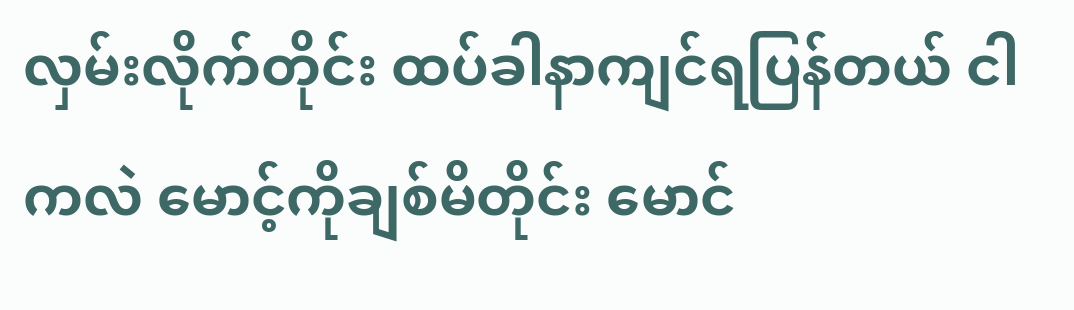လှမ်းလိုက်တိုင်း ထပ်ခါနာကျင်ရပြန်တယ် ငါကလဲ မောင့်ကိုချစ်မိတိုင်း မောင်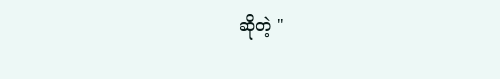ဆိုတဲ့ "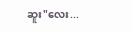ဆူး"လေး...